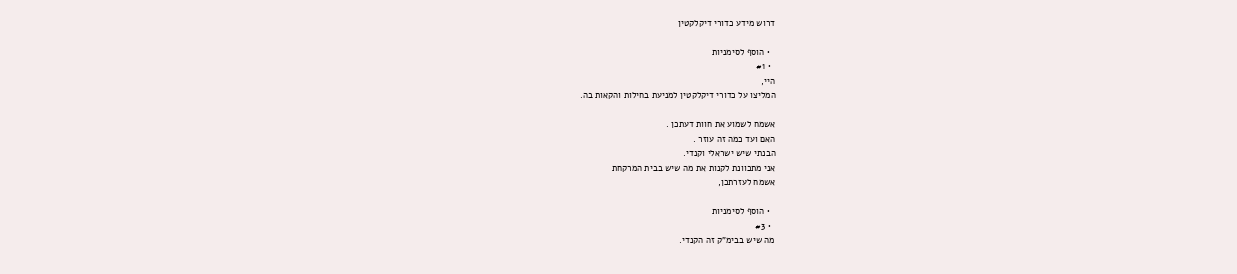דרוש מידע כדורי דיקלקטין

  • הוסף לסימניות
  • #1
היי,
המליצו על כדורי דיקלקטין למניעת בחילות והקאות בה.

אשמח לשמוע את חוות דעתכן .
האם ועד כמה זה עוזר .
הבנתי שיש ישראלי וקנדי.
אני מתכוונת לקנות את מה שיש בבית המרקחת
אשמח לעזרתכן,

  • הוסף לסימניות
  • #3
מה שיש בבימ"ק זה הקנדי.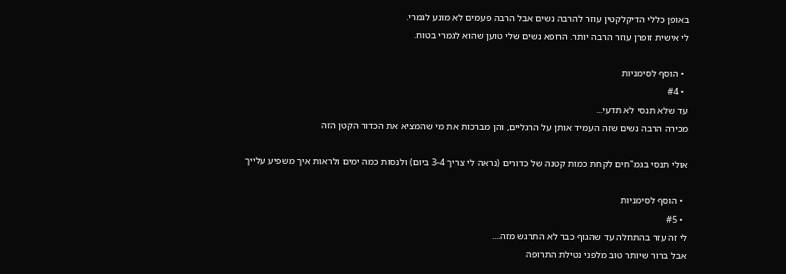באופן כללי הדיקלקטין עוזר להרבה נשים אבל הרבה פעמים לא מונע לגמרי.
לי אישית זופרן עוזר הרבה יותר. הרופא נשים שלי טוען שהוא לגמרי בטוח.

  • הוסף לסימניות
  • #4
עד שלא תנסי לא תדעי...
מכירה הרבה נשים שזה העמיד אותן על הרגליים, והן מברכות את מי שהמציא את הכדור הקטן הזה

אולי תנסי בגמ"חים לקחת כמות קטנה של כדורים (נראה לי צריך 3-4 ביום) ולנסות כמה ימים ולראות איך משפיע עלייך

  • הוסף לסימניות
  • #5
לי זה עזר בהתחלה עד שהגוף כבר לא התרגש מזה....
אבל ברור שיותר טוב מלפני נטילת התרופה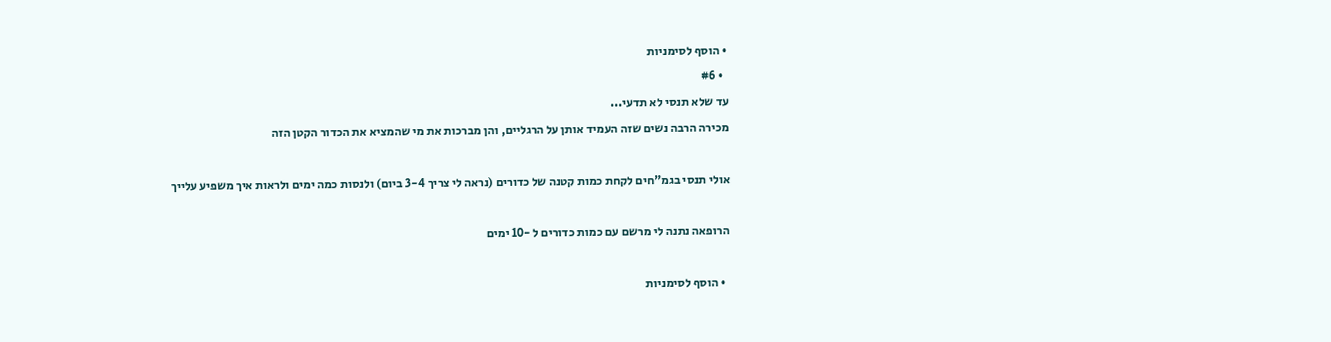• הוסף לסימניות
  • #6
עד שלא תנסי לא תדעי...
מכירה הרבה נשים שזה העמיד אותן על הרגליים, והן מברכות את מי שהמציא את הכדור הקטן הזה

אולי תנסי בגמ"חים לקחת כמות קטנה של כדורים (נראה לי צריך 3-4 ביום) ולנסות כמה ימים ולראות איך משפיע עלייך

הרופאה נתנה לי מרשם עם כמות כדורים ל -10 ימים

  • הוסף לסימניות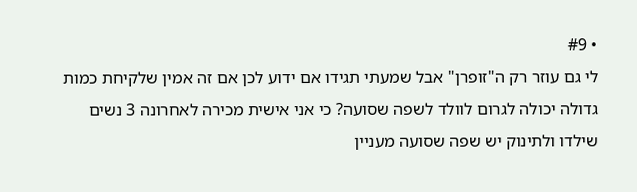• #9
לי גם עוזר רק ה"זופרן" אבל שמעתי תגידו אם ידוע לכן אם זה אמין שלקיחת כמות גדולה יכולה לגרום לוולד לשפה שסועה? כי אני אישית מכירה לאחרונה 3 נשים שילדו ולתינוק יש שפה שסועה מעניין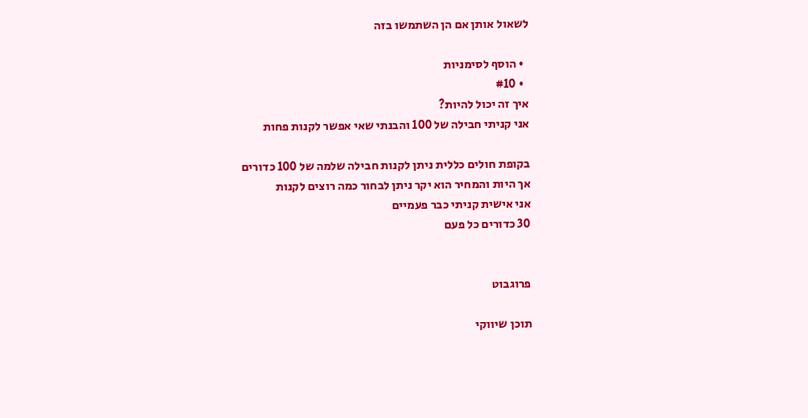לשאול אותן אם הן השתמשו בזה

  • הוסף לסימניות
  • #10
איך זה יכול להיות?
אני קניתי חבילה של 100 והבנתי שאי אפשר לקנות פחות

בקופת חולים כללית ניתן לקנות חבילה שלמה של 100 כדורים
אך היות והמחיר הוא יקר ניתן לבחור כמה רוצים לקנות
אני אישית קניתי כבר פעמיים
30 כדורים כל פעם


פרוגבוט

תוכן שיווקי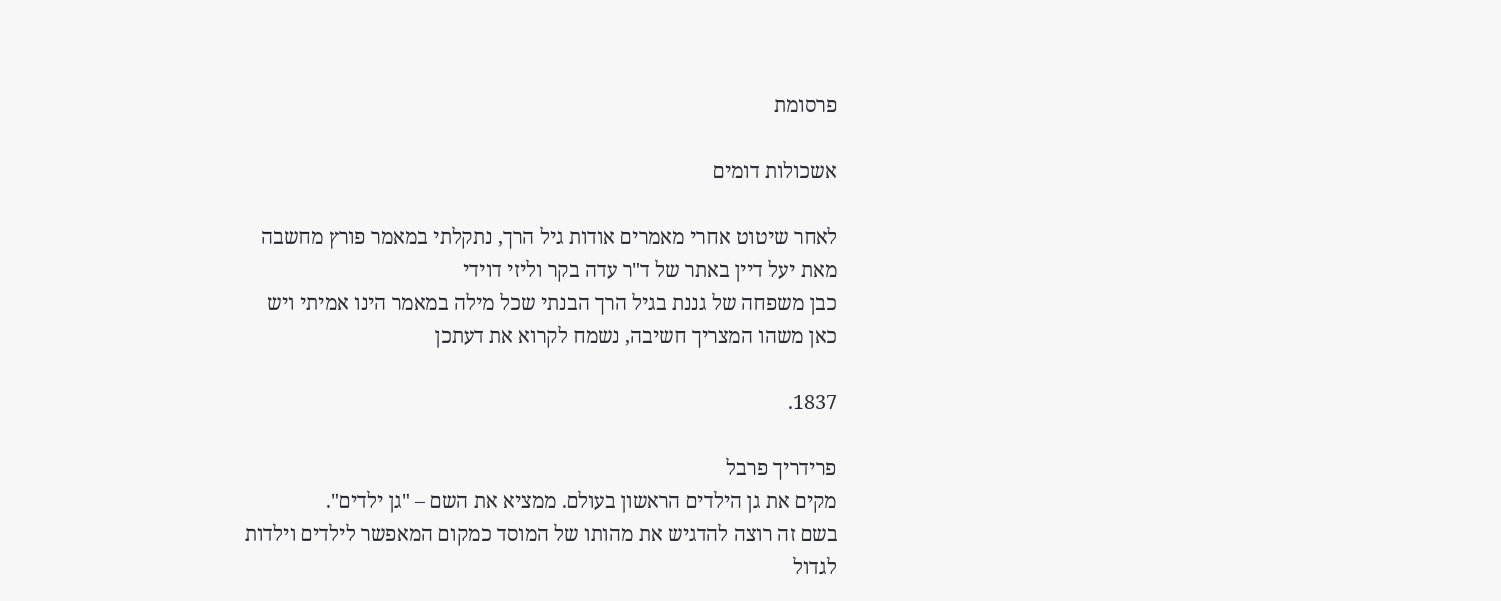פרסומת

אשכולות דומים

לאחר שיטוט אחרי מאמרים אודות גיל הרך, נתקלתי במאמר פורץ מחשבה מאת יעל דיין באתר של ד"ר עדה בקר וליזי דוידי
כבן משפחה של גננת בגיל הרך הבנתי שכל מילה במאמר הינו אמיתי ויש כאן משהו המצריך חשיבה, נשמח לקרוא את דעתכן

1837.

פרידריך פרבל
מקים את גן הילדים הראשון בעולם. ממציא את השם – "גן ילדים".
בשם זה רוצה להדגיש את מהותו של המוסד כמקום המאפשר לילדים וילדות לגדול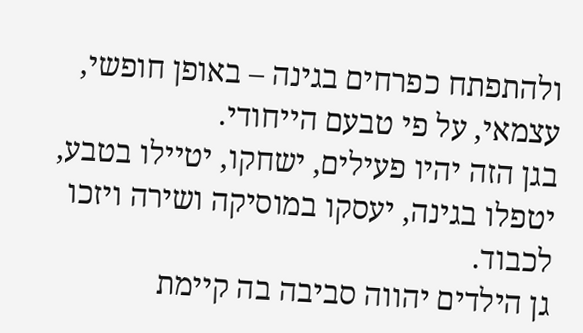ולהתפתח כפרחים בגינה – באופן חופשי, עצמאי, על פי טבעם הייחודי.
בגן הזה יהיו פעילים, ישחקו, יטיילו בטבע, יטפלו בגינה, יעסקו במוסיקה ושירה ויזכו לכבוד.
גן הילדים יהווה סביבה בה קיימת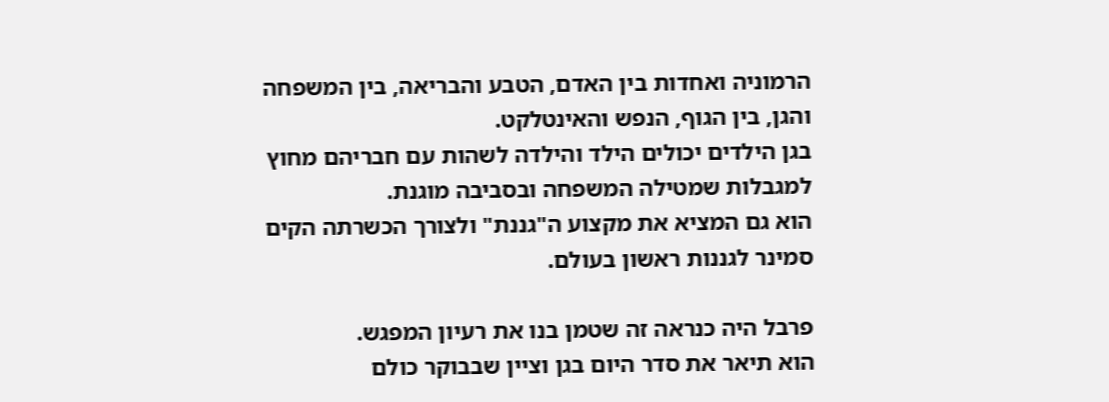הרמוניה ואחדות בין האדם, הטבע והבריאה, בין המשפחה והגן, בין הגוף, הנפש והאינטלקט.
בגן הילדים יכולים הילד והילדה לשהות עם חבריהם מחוץ למגבלות שמטילה המשפחה ובסביבה מוגנת.
הוא גם המציא את מקצוע ה"גננת" ולצורך הכשרתה הקים סמינר לגננות ראשון בעולם.

פרבל היה כנראה זה שטמן בנו את רעיון המפגש.
הוא תיאר את סדר היום בגן וציין שבבוקר כולם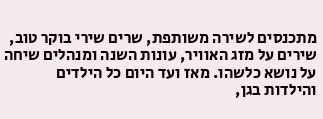מתכנסים לשירה משותפת, שרים שירי בוקר טוב, שירים על מזג האוויר, עונות השנה ומנהלים שיחה על נושא כלשהו. מאז ועד היום כל הילדים והילדות בגן,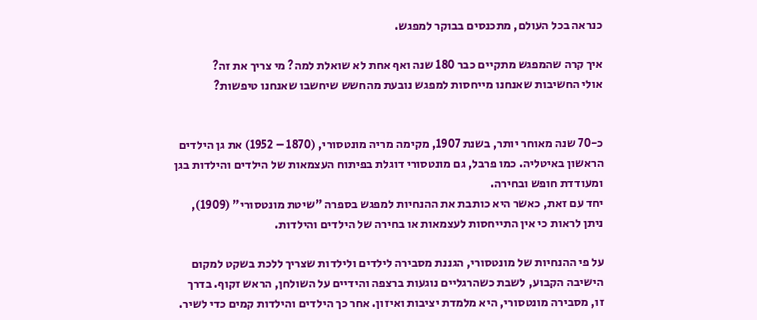כנראה בכל העולם, מתכנסים בבוקר למפגש.

איך קרה שהמפגש מתקיים כבר 180 שנה ואף אחת לא שואלת למה? מי צריך את זה?
אולי החשיבות שאנחנו מייחסות למפגש נובעת מהחשש שיחשבו שאנחנו טיפשות?


כ-70 שנה מאוחר יותר, בשנת 1907, מקימה מריה מונטסורי, (1870 – 1952) את גן הילדים הראשון באיטליה. כמו פרבל, גם מונטסורי דוגלת בפיתוח העצמאות של הילדים והילדות בגן ומעודדת חופש ובחירה.
יחד עם זאת, כאשר היא כותבת את ההנחיות למפגש בספרה "שיטת מונטסורי" (1909), ניתן לראות כי אין התייחסות לעצמאות או בחירה של הילדים והילדות.

על פי ההנחיות של מונטסורי, הגננת מסבירה לילדים ולילדות שצריך ללכת בשקט למקום הישיבה הקבוע, לשבת כשהרגליים נוגעות ברצפה והידיים על השולחן, הראש זקוף. בדרך זו, מסבירה מונטסורי, היא מלמדת יציבות ואיזון. אחר כך הילדים והילדות קמים כדי לשיר.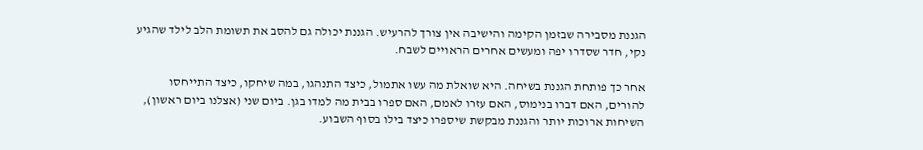הגננת מסבירה שבזמן הקימה והישיבה אין צורך להרעיש. הגננת יכולה גם להסב את תשומת הלב לילד שהגיע נקי, חדר שסדרו יפה ומעשים אחרים הראויים לשבח.

אחר כך פותחת הגננת בשיחה. היא שואלת מה עשו אתמול, כיצד התנהגו, במה שיחקו, כיצד התייחסו להורים, האם דברו בנימוס, האם עזרו לאמם, האם ספרו בבית מה למדו בגן. ביום שני (אצלנו ביום ראשון), השיחות ארוכות יותר והגננת מבקשת שיספרו כיצד בילו בסוף השבוע.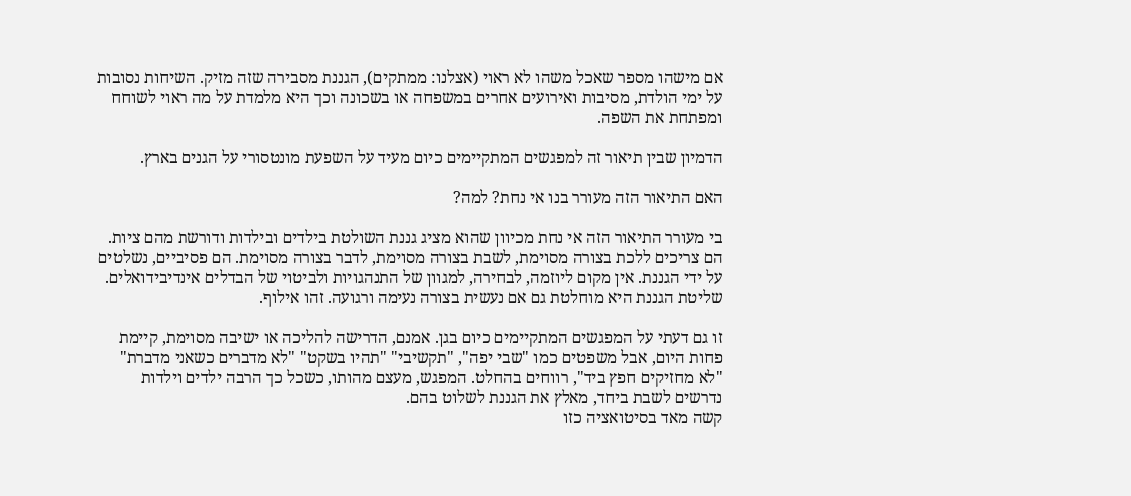אם מישהו מספר שאכל משהו לא ראוי (אצלנו: ממתקים), הגננת מסבירה שזה מזיק. השיחות נסובות על ימי הולדת, מסיבות ואירועים אחרים במשפחה או בשכונה וכך היא מלמדת על מה ראוי לשוחח ומפתחת את השפה.

הדמיון שבין תיאור זה למפגשים המתקיימים כיום מעיד על השפעת מונטסורי על הגנים בארץ.

האם התיאור הזה מעורר בנו אי נחת? למה?

בי מעורר התיאור הזה אי נחת מכיוון שהוא מציג גננת השולטת בילדים ובילדות ודורשת מהם ציות. הם צריכים ללכת בצורה מסוימת, לשבת בצורה מסוימת, לדבר בצורה מסוימת. הם פסיביים, נשלטים על ידי הגננת. אין מקום ליוזמה, לבחירה, למגוון של התנהגויות ולביטוי של הבדלים אינדיבידואלים. שליטת הגננת היא מוחלטת גם אם נעשית בצורה נעימה ורגועה. זהו אילוף.

זו גם דעתי על המפגשים המתקיימים כיום בגן. אמנם, הדרישה להליכה או ישיבה מסוימת, קיימת פחות היום, אבל משפטים כמו "שבי יפה", "תקשיבי" "תהיו בשקט" "לא מדברים כשאני מדברת" "לא מחזיקים חפץ ביד", רווחים בהחלט. המפגש, מעצם מהותו, כשכל כך הרבה ילדים וילדות נדרשים לשבת ביחד, מאלץ את הגננת לשלוט בהם.
קשה מאד בסיטואציה כזו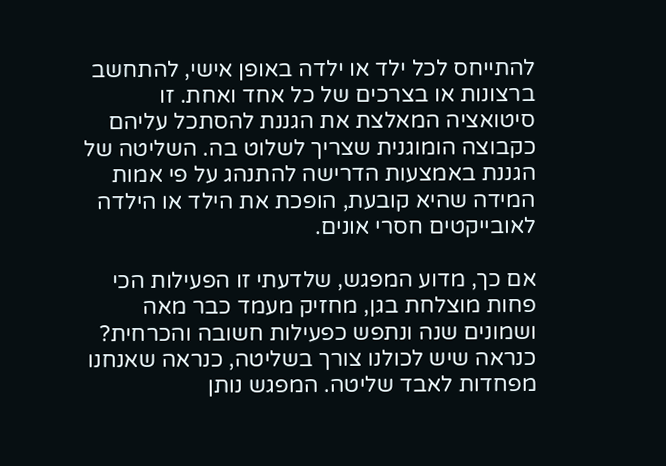להתייחס לכל ילד או ילדה באופן אישי, להתחשב ברצונות או בצרכים של כל אחד ואחת. זו סיטואציה המאלצת את הגננת להסתכל עליהם כקבוצה הומוגנית שצריך לשלוט בה. השליטה של הגננת באמצעות הדרישה להתנהג על פי אמות המידה שהיא קובעת, הופכת את הילד או הילדה לאובייקטים חסרי אונים.

אם כך, מדוע המפגש, שלדעתי זו הפעילות הכי פחות מוצלחת בגן, מחזיק מעמד כבר מאה ושמונים שנה ונתפש כפעילות חשובה והכרחית? כנראה שיש לכולנו צורך בשליטה, כנראה שאנחנו מפחדות לאבד שליטה. המפגש נותן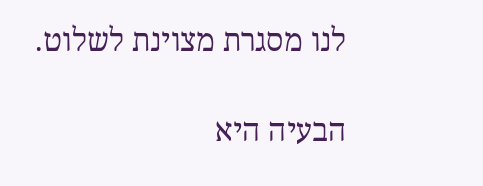לנו מסגרת מצוינת לשלוט.

הבעיה היא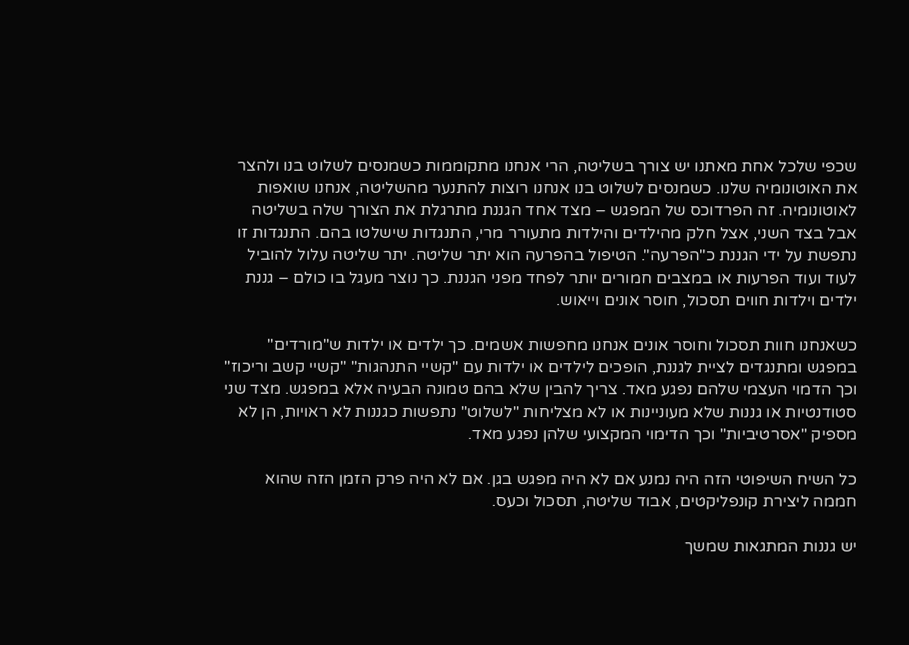שכפי שלכל אחת מאתנו יש צורך בשליטה, הרי אנחנו מתקוממות כשמנסים לשלוט בנו ולהצר את האוטונומיה שלנו. כשמנסים לשלוט בנו אנחנו רוצות להתנער מהשליטה, אנחנו שואפות לאוטונומיה. זה הפרדוכס של המפגש – מצד אחד הגננת מתרגלת את הצורך שלה בשליטה אבל בצד השני, אצל חלק מהילדים והילדות מתעורר מרי, התנגדות שישלטו בהם. התנגדות זו נתפשת על ידי הגננת כ"הפרעה". הטיפול בהפרעה הוא יתר שליטה. יתר שליטה עלול להוביל לעוד ועוד הפרעות או במצבים חמורים יותר לפחד מפני הגננת. כך נוצר מעגל בו כולם – גננת ילדים וילדות חווים תסכול, חוסר אונים וייאוש.

כשאנחנו חוות תסכול וחוסר אונים אנחנו מחפשות אשמים. כך ילדים או ילדות ש"מורדים" במפגש ומתנגדים לציית לגננת, הופכים לילדים או ילדות עם "קשיי התנהגות" "קשיי קשב וריכוז" וכך הדמוי העצמי שלהם נפגע מאד. צריך להבין שלא בהם טמונה הבעיה אלא במפגש. מצד שני סטודנטיות או גננות שלא מעוניינות או לא מצליחות "לשלוט" נתפשות כגננות לא ראויות, הן לא מספיק "אסרטיביות" וכך הדימוי המקצועי שלהן נפגע מאד.

כל השיח השיפוטי הזה היה נמנע אם לא היה מפגש בגן. אם לא היה פרק הזמן הזה שהוא חממה ליצירת קונפליקטים, אבוד שליטה, תסכול וכעס.

יש גננות המתגאות שמשך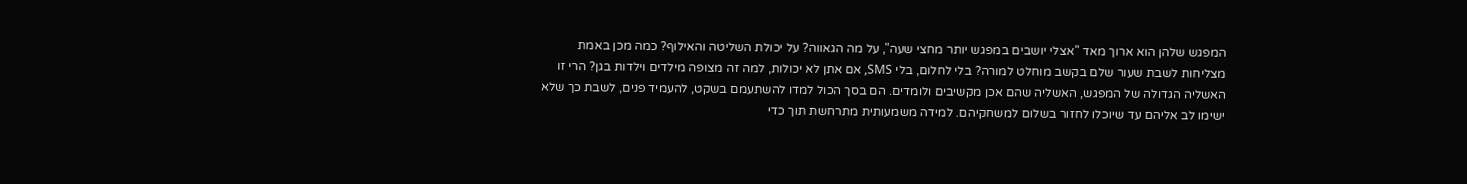המפגש שלהן הוא ארוך מאד "אצלי יושבים במפגש יותר מחצי שעה", על מה הגאווה? על יכולת השליטה והאילוף? כמה מכן באמת מצליחות לשבת שעור שלם בקשב מוחלט למורה? בלי לחלום, בלי SMS, אם אתן לא יכולות, למה זה מצופה מילדים וילדות בגן? הרי זו האשליה הגדולה של המפגש, האשליה שהם אכן מקשיבים ולומדים. הם בסך הכול למדו להשתעמם בשקט, להעמיד פנים, לשבת כך שלא ישימו לב אליהם עד שיוכלו לחזור בשלום למשחקיהם. למידה משמעותית מתרחשת תוך כדי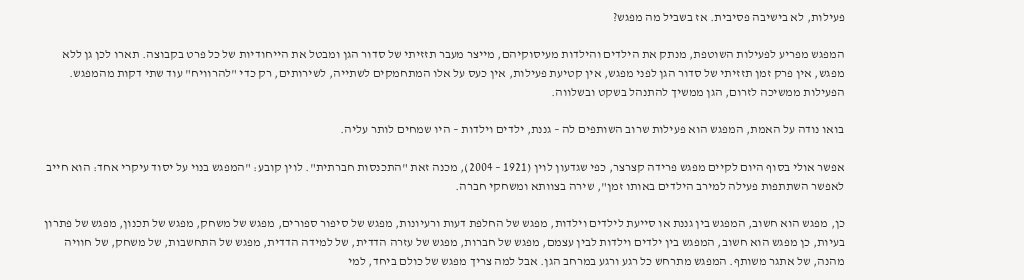פעילות, לא בישיבה פסיבית. אז בשביל מה מפגש?

המפגש מפריע לפעילות השוטפת, מנתק את הילדים והילדות מעיסוקיהם, מייצר מעבר תזזיתי של סדור הגן ומבטל את הייחודיות של כל פרט בקבוצה. תארו לכן גן ללא מפגש, אין פרק זמן תזזיתי של סדור הגן לפני מפגש, אין קטיעת פעילות, אין כעס על אלו המתחמקים לשתייה, לשירותים, רק כדי "להרוויח" עוד שתי דקות מהמפגש. הפעילות ממשיכה לזרום, הגן ממשיך להתנהל בשקט ובשלווה.

בואו נודה על האמת, המפגש הוא פעילות שרוב השותפים לה – גננת, ילדים וילדות – היו שמחים לותר עליה.

אפשר אולי בסוף היום לקיים מפגש פרידה קצרצר, כפי שגדעון לוין (1921 – 2004), מכנה זאת "התכנסות חברתית". לוין קובע: "המפגש בנוי על יסוד עיקרי אחד: הוא חייב לאפשר השתתפות פעילה למירב הילדים באותו זמן", שירה בצוותא ומשחקי חברה.

כן, מפגש הוא חשוב, המפגש בין גננת או סייעת לילדים וילדות, מפגש של החלפת דעות ורעיונות, מפגש של סיפור ספורים, מפגש של משחק, מפגש של תכנון, מפגש של פתרון בעיות, כן מפגש הוא חשוב, המפגש בין ילדים וילדות לבין עצמם, מפגש של חברות, מפגש של עזרה הדדית, של למידה הדדית, מפגש של התחשבות, של משחק, של חוויה מהנה, של אתגר משותף. המפגש מתרחש כל רגע ורגע במרחב הגן. אבל למה צריך מפגש של כולם ביחד, למי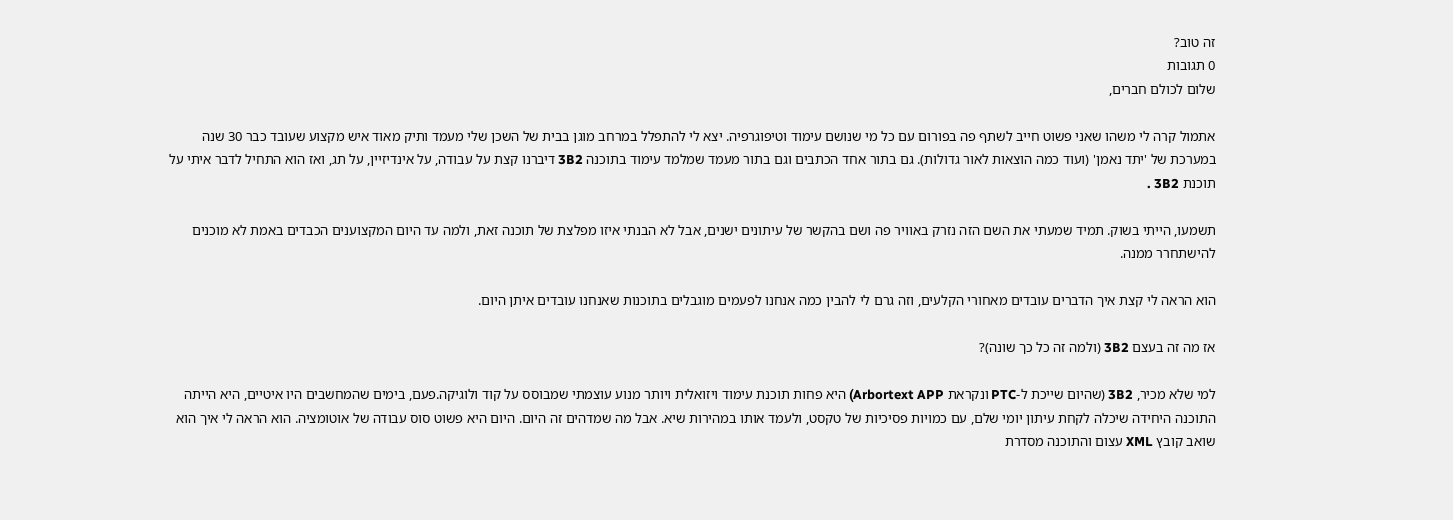זה טוב?
0 תגובות
שלום לכולם חברים,

אתמול קרה לי משהו שאני פשוט חייב לשתף פה בפורום עם כל מי שנושם עימוד וטיפוגרפיה. יצא לי להתפלל במרחב מוגן בבית של השכן שלי מעמד ותיק מאוד איש מקצוע שעובד כבר 30 שנה במערכת של 'יתד נאמן' (ועוד כמה הוצאות לאור גדולות). גם בתור אחד הכתבים וגם בתור מעמד שמלמד עימוד בתוכנה 3B2 דיברנו קצת על עבודה, על אינדיזיין, על תג, ואז הוא התחיל לדבר איתי על תוכנת 3B2 .

תשמעו, הייתי בשוק. תמיד שמעתי את השם הזה נזרק באוויר פה ושם בהקשר של עיתונים ישנים, אבל לא הבנתי איזו מפלצת של תוכנה זאת, ולמה עד היום המקצוענים הכבדים באמת לא מוכנים להישתחרר ממנה.

הוא הראה לי קצת איך הדברים עובדים מאחורי הקלעים, וזה גרם לי להבין כמה אנחנו לפעמים מוגבלים בתוכנות שאנחנו עובדים איתן היום.

אז מה זה בעצם 3B2 (ולמה זה כל כך שונה)?

למי שלא מכיר, 3B2 (שהיום שייכת ל-PTC ונקראת Arbortext APP) היא פחות תוכנת עימוד ויזואלית ויותר מנוע עוצמתי שמבוסס על קוד ולוגיקה.פעם, בימים שהמחשבים היו איטיים, היא הייתה התוכנה היחידה שיכלה לקחת עיתון יומי שלם, עם כמויות פסיכיות של טקסט, ולעמד אותו במהירות שיא. אבל מה שמדהים זה היום. היום היא פשוט סוס עבודה של אוטומציה. הוא הראה לי איך הוא שואב קובץ XML עצום והתוכנה מסדרת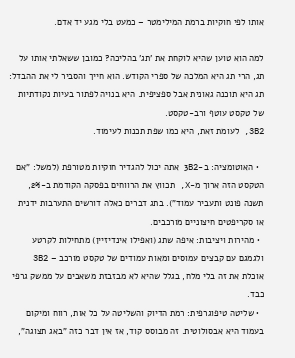אותו לפי חוקיות ברמת המילימטר – כמעט בלי מגע יד אדם.

למה הוא טוען שהיא לוקחת את 'תג' בהליכה? כמובן ששאלתי אותו על תג, הרי תג היא המלכה של ספרי הקודש. הוא חייך והסביר לי את ההבדל: תג היא תוכנה גאונית אבל ספציפית. היא בנויה לפתור בעיות נקודתיות של טקסט עוטף ורב-טקסט.
3B2, לעומת זאת, היא כמו שפת תכנות לעימוד.

  • האוטומציה: ב-3B2 אתה יכול להגדיר חוקיות מטורפת (למשל: "אם הטקסט הזה ארוך מ-X, תכווץ את הרווחים בפסקה הקודמת ב-2%, תשנה פונט ותעביר עמוד"). בתג דברים כאלה דורשים התערבות ידנית או סקריפטים חיצוניים מורכבים.
  • מהירות ויציבות: איפה שתג (ואפילו אינדיזיין) מתחילות לקרטע ולגמגם עם קבצים עמוסים ומאות עמודים של טקסט מורכב – 3B2 אוכלת את זה בלי מלח, בגלל שהיא לא מבזבזת משאבים על ממשק גרפי כבד.
  • שליטה טיפוגרפית: רמת הדיוק והשליטה על כל אות, רווח ומיקום בעמוד היא אבסולוטית. זה מבוסס קוד, אז אין דבר כזה "באג תצוגה",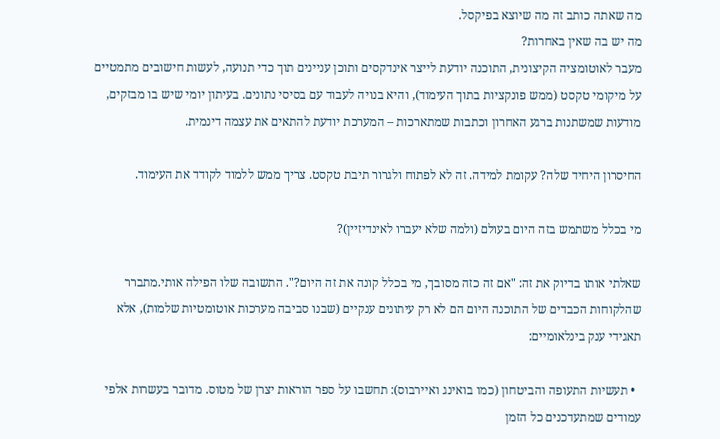מה שאתה כותב זה מה שיוצא בפיקסל.
מה יש בה שאין באחרות?
מעבר לאוטומציה הקיצונית, התוכנה יודעת לייצר אינדקסים ותוכן עניינים תוך כדי תנועה, לעשות חישובים מתמטיים על מיקומי טקסט (ממש פונקציות בתוך העימוד), והיא בנויה לעבוד עם בסיסי נתונים. בעיתון יומי שיש בו מבזקים, מודעות שמשתנות ברגע האחרון וכתבות שמתארכות – המערכת יודעת להתאים את עצמה דינמית.

החיסרון היחיד שלה? עקומת למידה. זה לא לפתוח ולגרור תיבת טקסט. צריך ממש ללמוד לקודד את העימוד.

מי בכלל משתמש בזה היום בעולם (ולמה שלא יעברו לאינדיזיין)?

שאלתי אותו בדיוק את זה: "אם זה כזה מסובך, מי בכלל קונה את זה היום?". התשובה שלו הפילה אותי.מתברר שהלקוחות הכבדים של התוכנה היום הם לא רק עיתונים ענקיים (שבנו סביבה מערכות אוטומטיות שלמות), אלא תאגידי ענק בינלאומיים:

  • תעשיות התעופה והביטחון (כמו בואינג ואיירבוס): תחשבו על ספר הוראות יצרן של מטוס. מדובר בעשרות אלפי עמודים שמתעדכנים כל הזמן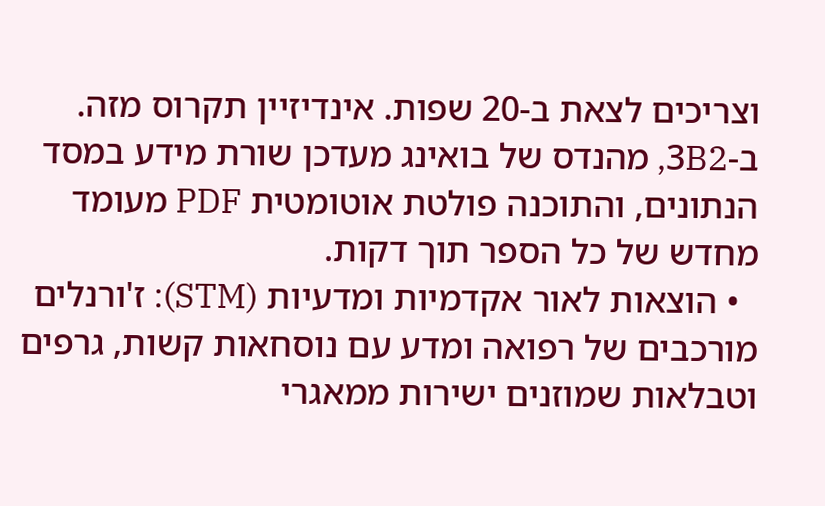וצריכים לצאת ב-20 שפות. אינדיזיין תקרוס מזה. ב-3B2, מהנדס של בואינג מעדכן שורת מידע במסד הנתונים, והתוכנה פולטת אוטומטית PDF מעומד מחדש של כל הספר תוך דקות.
  • הוצאות לאור אקדמיות ומדעיות (STM): ז'ורנלים מורכבים של רפואה ומדע עם נוסחאות קשות, גרפים וטבלאות שמוזנים ישירות ממאגרי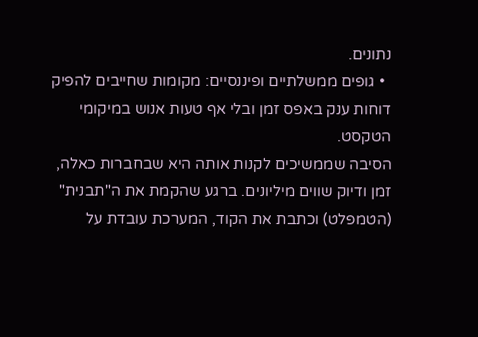נתונים.
  • גופים ממשלתיים ופיננסיים: מקומות שחייבים להפיק דוחות ענק באפס זמן ובלי אף טעות אנוש במיקומי הטקסט.
הסיבה שממשיכים לקנות אותה היא שבחברות כאלה, זמן ודיוק שווים מיליונים. ברגע שהקמת את ה"תבנית" (הטמפלט) וכתבת את הקוד, המערכת עובדת על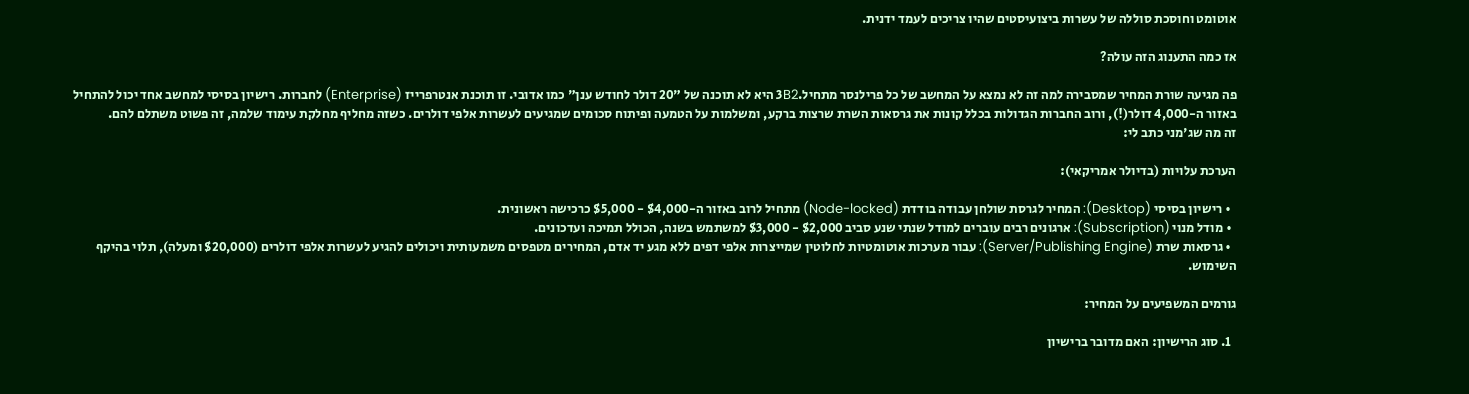אוטומט וחוסכת סוללה של עשרות ביצועיסטים שהיו צריכים לעמד ידנית.

אז כמה התענוג הזה עולה?

פה מגיעה שורת המחיר שמסבירה למה זה לא נמצא על המחשב של כל פרילנסר מתחיל.3B2 היא לא תוכנה של "20 דולר לחודש ענן" כמו אדובי. זו תוכנת אנטרפרייז (Enterprise) לחברות. רישיון בסיסי למחשב אחד יכול להתחיל באזור ה-4,000 דולר(!), ורוב החברות הגדולות בכלל קונות את גרסאות השרת שרצות ברקע, ומשלמות על הטמעה ופיתוח סכומים שמגיעים לעשרות אלפי דולרים. כשזה מחליף מחלקת עימוד שלמה, זה פשוט משתלם להם.
זה מה שג'מני כתב לי:

הערכת עלויות (בדיולר אמריקאי):

  • רישיון בסיסי (Desktop): המחיר לגרסת שולחן עבודה בודדת (Node-locked) מתחיל לרוב באזור ה-$4,000 - $5,000 כרכישה ראשונית.
  • מודל מנוי (Subscription): ארגונים רבים עוברים למודל שנתי שנע סביב $2,000 - $3,000 למשתמש בשנה, הכולל תמיכה ועדכונים.
  • גרסאות שרת (Server/Publishing Engine): עבור מערכות אוטומטיות לחלוטין שמייצרות אלפי דפים ללא מגע יד אדם, המחירים מטפסים משמעותית ויכולים להגיע לעשרות אלפי דולרים ($20,000 ומעלה), תלוי בהיקף השימוש.

גורמים המשפיעים על המחיר:

  1. סוג הרישיון: האם מדובר ברישיון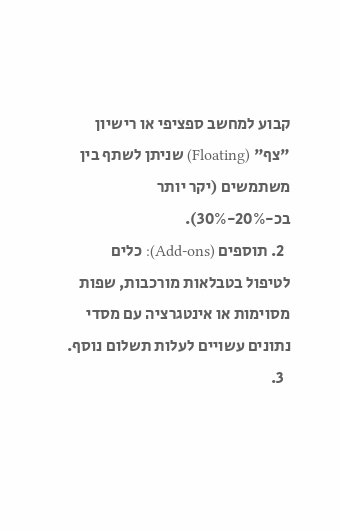קבוע למחשב ספציפי או רישיון "צף" (Floating) שניתן לשתף בין משתמשים (יקר יותר בכ-20%-30%).
  2. תוספים (Add-ons): כלים לטיפול בטבלאות מורכבות, שפות מסוימות או אינטגרציה עם מסדי נתונים עשויים לעלות תשלום נוסף.
  3.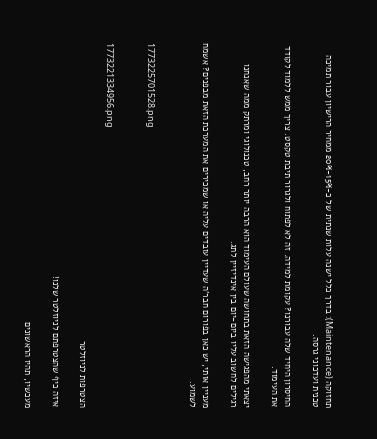תחזוקה (Maintenance): בדרך כלל ישנה עלות שנתית של כ-15%-20% ממחיר הרישיון עבור תמיכה טכנית ועדכוני גרסה.

החיסרון היחיד שלה עבורנו? עקומת למידה. זה לא לפתוח ולגרור תיבת טקסט. צריך ממש ללמוד לקודד את העימוד.

יצאתי מהפגישה הזאת בתחושה שעולם העימוד הוא הרבה יותר רחב, טכנולוגי ומרתק ממה שאנחנו רגילים לחשוב עליו ביום-יום בין אינדיזיין לתג.

מעניין אותי, יש כאן בפורום חבר'ה שעדיין עובדים עליה או שמכירים את המערכת הזאת מבפנים? אשמח לשמוע.


1773225701528.png


1773221334956.png

הצטרפות לניוזלטר

איזה כיף שהצטרפתם לניוזלטר שלנו!

מעכשיו, תהיו הראשונים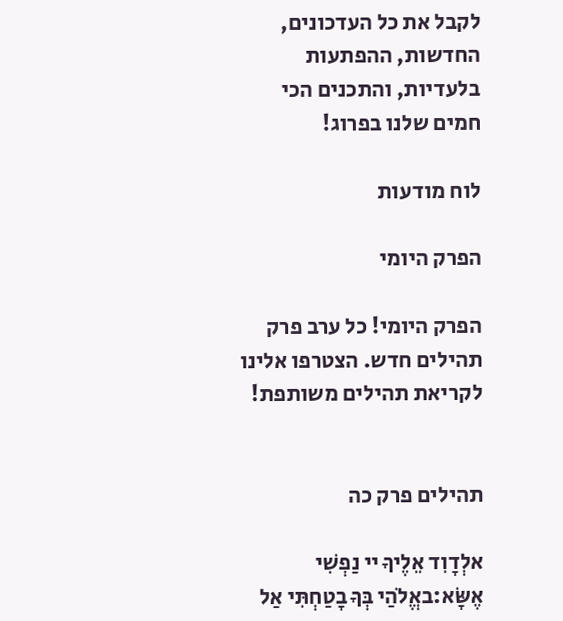לקבל את כל העדכונים, החדשות, ההפתעות בלעדיות, והתכנים הכי חמים שלנו בפרוג!

לוח מודעות

הפרק היומי

הפרק היומי! כל ערב פרק תהילים חדש. הצטרפו אלינו לקריאת תהילים משותפת!


תהילים פרק כה

אלְדָוִד אֵלֶיךָ יי נַפְשִׁי אֶשָּׂא:באֱלֹהַי בְּךָ בָטַחְתִּי אַל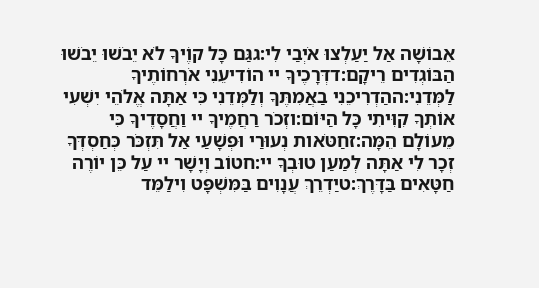אֵבוֹשָׁה אַל יַעַלְצוּ אֹיְבַי לִי:גגַּם כָּל קוֶֹיךָ לֹא יֵבֹשׁוּ יֵבֹשׁוּ הַבּוֹגְדִים רֵיקָם:דדְּרָכֶיךָ יי הוֹדִיעֵנִי אֹרְחוֹתֶיךָ לַמְּדֵנִי:ההַדְרִיכֵנִי בַאֲמִתֶּךָ וְלַמְּדֵנִי כִּי אַתָּה אֱלֹהֵי יִשְׁעִי אוֹתְךָ קִוִּיתִי כָּל הַיּוֹם:וזְכֹר רַחֲמֶיךָ יי וַחֲסָדֶיךָ כִּי מֵעוֹלָם הֵמָּה:זחַטֹּאות נְעוּרַי וּפְשָׁעַי אַל תִּזְכֹּר כְּחַסְדְּךָ זְכָר לִי אַתָּה לְמַעַן טוּבְךָ יי:חטוֹב וְיָשָׁר יי עַל כֵּן יוֹרֶה חַטָּאִים בַּדָּרֶךְ:טיַדְרֵךְ עֲנָוִים בַּמִּשְׁפָּט וִילַמֵּד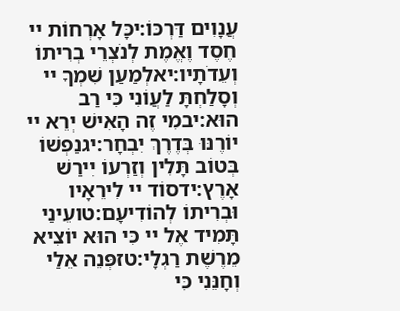עֲנָוִים דַּרְכּוֹ:יכָּל אָרְחוֹת יי חֶסֶד וֶאֱמֶת לְנֹצְרֵי בְרִיתוֹ וְעֵדֹתָיו:יאלְמַעַן שִׁמְךָ יי וְסָלַחְתָּ לַעֲוֹנִי כִּי רַב הוּא:יבמִי זֶה הָאִישׁ יְרֵא יי יוֹרֶנּוּ בְּדֶרֶךְ יִבְחָר:יגנַפְשׁוֹ בְּטוֹב תָּלִין וְזַרְעוֹ יִירַשׁ אָרֶץ:ידסוֹד יי לִירֵאָיו וּבְרִיתוֹ לְהוֹדִיעָם:טועֵינַי תָּמִיד אֶל יי כִּי הוּא יוֹצִיא מֵרֶשֶׁת רַגְלָי:טזפְּנֵה אֵלַי וְחָנֵּנִי כִּי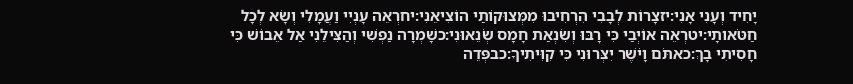יָחִיד וְעָנִי אָנִי:יזצָרוֹת לְבָבִי הִרְחִיבוּ מִמְּצוּקוֹתַי הוֹצִיאֵנִי:יחרְאֵה עָנְיִי וַעֲמָלִי וְשָׂא לְכָל חַטֹּאותָי:יטרְאֵה אוֹיְבַי כִּי רָבּוּ וְשִׂנְאַת חָמָס שְׂנֵאוּנִי:כשָׁמְרָה נַפְשִׁי וְהַצִּילֵנִי אַל אֵבוֹשׁ כִּי חָסִיתִי בָךְ:כאתֹּם וָיֹשֶׁר יִצְּרוּנִי כִּי קִוִּיתִיךָ:כבפְּדֵה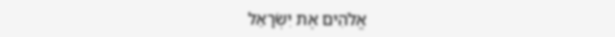אֱלֹהִים אֶת יִשְׂרָאֵל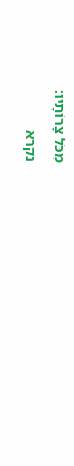מִכֹּל צָרוֹתָיו:
נקרא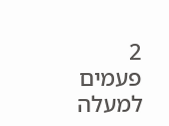2  פעמים
למעלה